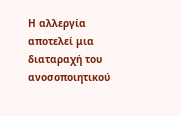Η αλλεργία αποτελεί μια διαταραχή του ανοσοποιητικού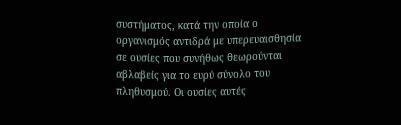συστήματος, κατά την οποία ο οργανισμός αντιδρά με υπερευαισθησία σε ουσίες που συνήθως θεωρούνται αβλαβείς για το ευρύ σύνολο του πληθυσμού. Οι ουσίες αυτές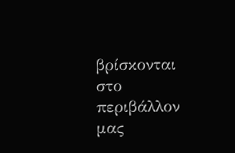βρίσκονται στο περιβάλλον μας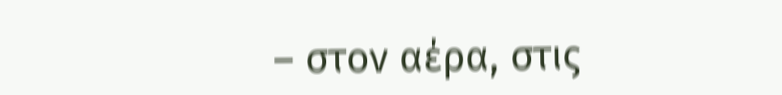– στον αέρα, στις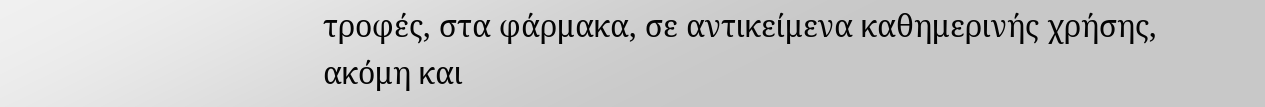τροφές, στα φάρμακα, σε αντικείμενα καθημερινής χρήσης, ακόμη και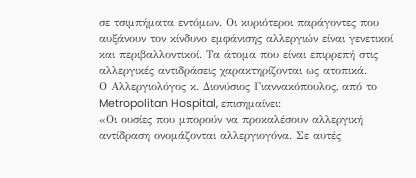σε τσιμπήματα εντόμων. Οι κυριότεροι παράγοντες που αυξάνουν τον κίνδυνο εμφάνισης αλλεργιών είναι γενετικοί και περιβαλλοντικοί. Τα άτομα που είναι επιρρεπή στις αλλεργικές αντιδράσεις χαρακτηρίζονται ως ατοπικά.
Ο Αλλεργιολόγος κ. Διονύσιος Γιαννακόπουλος, από το Metropolitan Hospital, επισημαίνει:
«Οι ουσίες που μπορούν να προκαλέσουν αλλεργική αντίδραση ονομάζονται αλλεργιογόνα. Σε αυτές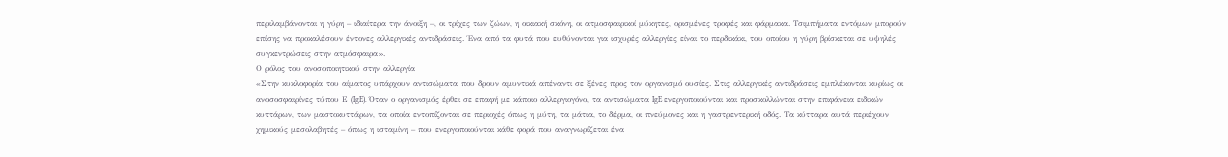περιλαμβάνονται η γύρη – ιδιαίτερα την άνοιξη –, οι τρίχες των ζώων, η οικιακή σκόνη, οι ατμοσφαιρικοί μύκητες, ορισμένες τροφές και φάρμακα. Τσιμπήματα εντόμων μπορούν επίσης να προκαλέσουν έντονες αλλεργικές αντιδράσεις. Ένα από τα φυτά που ευθύνονται για ισχυρές αλλεργίες είναι το περδικάκι, του οποίου η γύρη βρίσκεται σε υψηλές συγκεντρώσεις στην ατμόσφαιρα».
Ο ρόλος του ανοσοποιητικού στην αλλεργία
«Στην κυκλοφορία του αίματος υπάρχουν αντισώματα που δρουν αμυντικά απέναντι σε ξένες προς τον οργανισμό ουσίες. Στις αλλεργικές αντιδράσεις εμπλέκονται κυρίως οι ανοσοσφαιρίνες τύπου Ε (IgE). Όταν ο οργανισμός έρθει σε επαφή με κάποιο αλλεργιογόνο, τα αντισώματα IgE ενεργοποιούνται και προσκολλώνται στην επιφάνεια ειδικών κυττάρων, των μαστοκυττάρων, τα οποία εντοπίζονται σε περιοχές όπως η μύτη, τα μάτια, το δέρμα, οι πνεύμονες και η γαστρεντερική οδός. Τα κύτταρα αυτά περιέχουν χημικούς μεσολαβητές – όπως η ισταμίνη – που ενεργοποιούνται κάθε φορά που αναγνωρίζεται ένα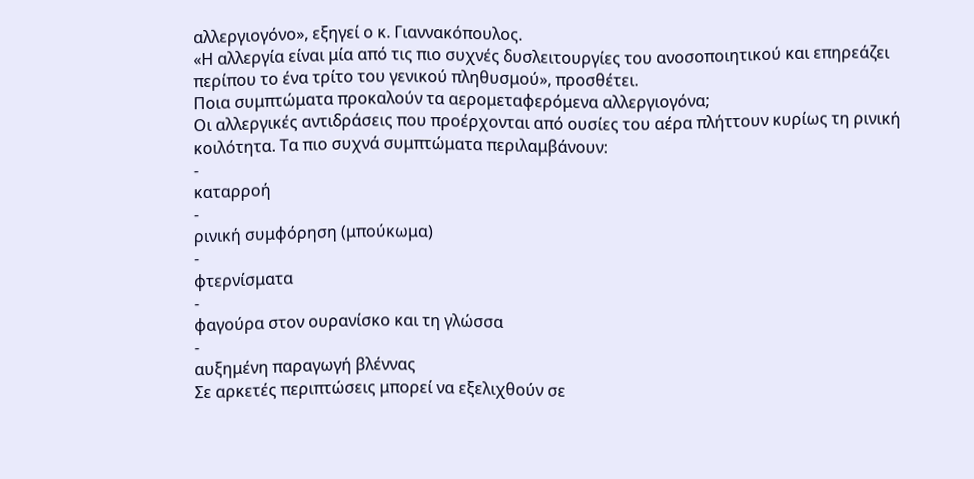αλλεργιογόνο», εξηγεί ο κ. Γιαννακόπουλος.
«Η αλλεργία είναι μία από τις πιο συχνές δυσλειτουργίες του ανοσοποιητικού και επηρεάζει περίπου το ένα τρίτο του γενικού πληθυσμού», προσθέτει.
Ποια συμπτώματα προκαλούν τα αερομεταφερόμενα αλλεργιογόνα;
Οι αλλεργικές αντιδράσεις που προέρχονται από ουσίες του αέρα πλήττουν κυρίως τη ρινική κοιλότητα. Τα πιο συχνά συμπτώματα περιλαμβάνουν:
-
καταρροή
-
ρινική συμφόρηση (μπούκωμα)
-
φτερνίσματα
-
φαγούρα στον ουρανίσκο και τη γλώσσα
-
αυξημένη παραγωγή βλέννας
Σε αρκετές περιπτώσεις μπορεί να εξελιχθούν σε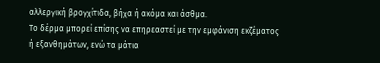αλλεργική βρογχίτιδα, βήχα ή ακόμα και άσθμα.
Το δέρμα μπορεί επίσης να επηρεαστεί με την εμφάνιση εκζέματος ή εξανθημάτων, ενώ τα μάτια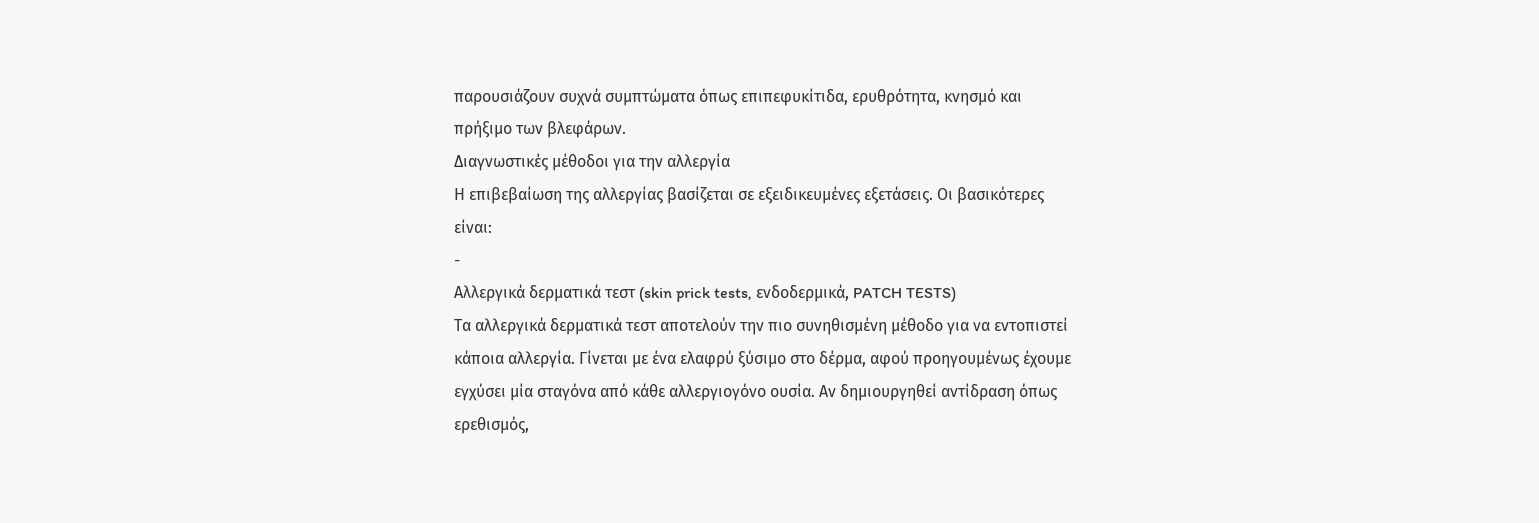παρουσιάζουν συχνά συμπτώματα όπως επιπεφυκίτιδα, ερυθρότητα, κνησμό και πρήξιμο των βλεφάρων.
Διαγνωστικές μέθοδοι για την αλλεργία
Η επιβεβαίωση της αλλεργίας βασίζεται σε εξειδικευμένες εξετάσεις. Οι βασικότερες είναι:
-
Αλλεργικά δερματικά τεστ (skin prick tests, ενδοδερμικά, PATCH TESTS)
Τα αλλεργικά δερματικά τεστ αποτελούν την πιο συνηθισμένη μέθοδο για να εντοπιστεί κάποια αλλεργία. Γίνεται με ένα ελαφρύ ξύσιμο στο δέρμα, αφού προηγουμένως έχουμε εγχύσει μία σταγόνα από κάθε αλλεργιογόνο ουσία. Αν δημιουργηθεί αντίδραση όπως ερεθισμός,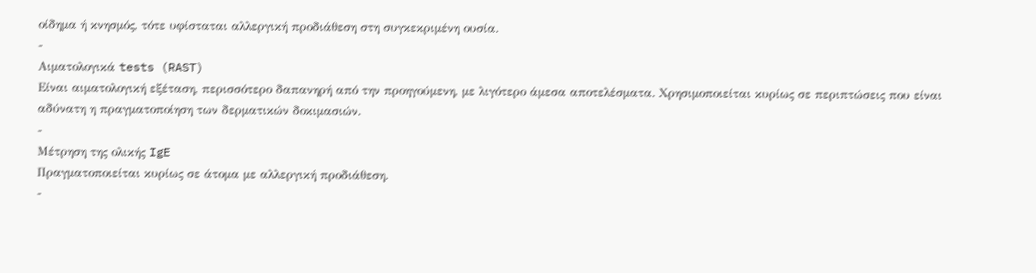οίδημα ή κνησμός, τότε υφίσταται αλλεργική προδιάθεση στη συγκεκριμένη ουσία.
-
Αιματολογικά tests (RAST)
Είναι αιματολογική εξέταση, περισσότερο δαπανηρή από την προηγούμενη, με λιγότερο άμεσα αποτελέσματα. Χρησιμοποιείται κυρίως σε περιπτώσεις που είναι αδύνατη η πραγματοποίηση των δερματικών δοκιμασιών.
-
Μέτρηση της ολικής IgE
Πραγματοποιείται κυρίως σε άτομα με αλλεργική προδιάθεση.
-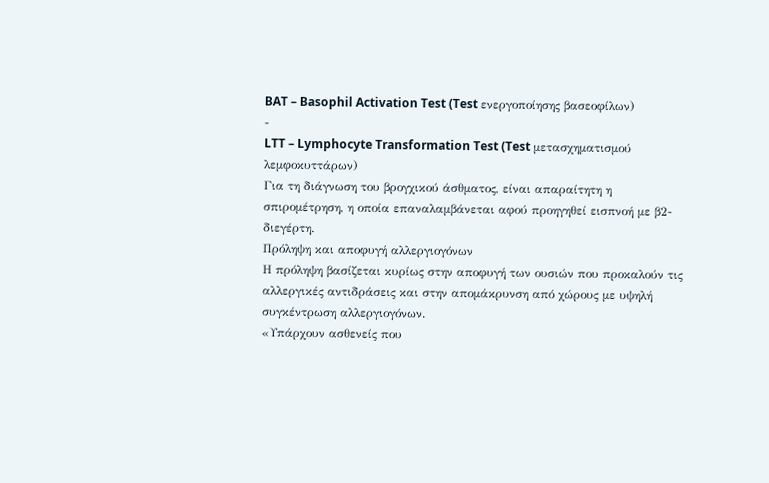BAT – Basophil Activation Test (Test ενεργοποίησης βασεοφίλων)
-
LTT – Lymphocyte Transformation Test (Test μετασχηματισμού λεμφοκυττάρων)
Για τη διάγνωση του βρογχικού άσθματος, είναι απαραίτητη η σπιρομέτρηση, η οποία επαναλαμβάνεται αφού προηγηθεί εισπνοή με β2-διεγέρτη.
Πρόληψη και αποφυγή αλλεργιογόνων
Η πρόληψη βασίζεται κυρίως στην αποφυγή των ουσιών που προκαλούν τις αλλεργικές αντιδράσεις και στην απομάκρυνση από χώρους με υψηλή συγκέντρωση αλλεργιογόνων.
«Υπάρχουν ασθενείς που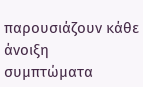παρουσιάζουν κάθε άνοιξη συμπτώματα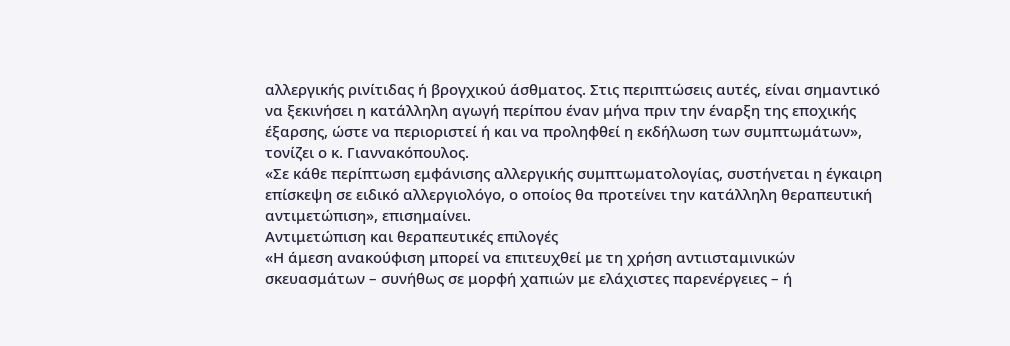αλλεργικής ρινίτιδας ή βρογχικού άσθματος. Στις περιπτώσεις αυτές, είναι σημαντικό να ξεκινήσει η κατάλληλη αγωγή περίπου έναν μήνα πριν την έναρξη της εποχικής έξαρσης, ώστε να περιοριστεί ή και να προληφθεί η εκδήλωση των συμπτωμάτων», τονίζει ο κ. Γιαννακόπουλος.
«Σε κάθε περίπτωση εμφάνισης αλλεργικής συμπτωματολογίας, συστήνεται η έγκαιρη επίσκεψη σε ειδικό αλλεργιολόγο, ο οποίος θα προτείνει την κατάλληλη θεραπευτική αντιμετώπιση», επισημαίνει.
Αντιμετώπιση και θεραπευτικές επιλογές
«Η άμεση ανακούφιση μπορεί να επιτευχθεί με τη χρήση αντιισταμινικών σκευασμάτων – συνήθως σε μορφή χαπιών με ελάχιστες παρενέργειες – ή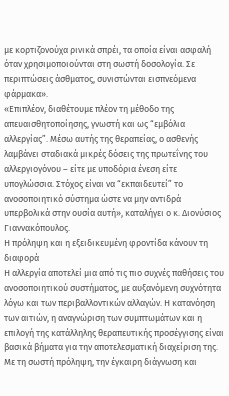με κορτιζονούχα ρινικά σπρέι, τα οποία είναι ασφαλή όταν χρησιμοποιούνται στη σωστή δοσολογία. Σε περιπτώσεις άσθματος, συνιστώνται εισπνεόμενα φάρμακα».
«Επιπλέον, διαθέτουμε πλέον τη μέθοδο της απευαισθητοποίησης, γνωστή και ως “εμβόλια αλλεργίας”. Μέσω αυτής της θεραπείας, ο ασθενής λαμβάνει σταδιακά μικρές δόσεις της πρωτεΐνης του αλλεργιογόνου – είτε με υποδόρια ένεση είτε υπογλώσσια. Στόχος είναι να “εκπαιδευτεί” το ανοσοποιητικό σύστημα ώστε να μην αντιδρά υπερβολικά στην ουσία αυτή», καταλήγει ο κ. Διονύσιος Γιαννακόπουλος.
Η πρόληψη και η εξειδικευμένη φροντίδα κάνουν τη διαφορά
Η αλλεργία αποτελεί μια από τις πιο συχνές παθήσεις του ανοσοποιητικού συστήματος, με αυξανόμενη συχνότητα λόγω και των περιβαλλοντικών αλλαγών. Η κατανόηση των αιτιών, η αναγνώριση των συμπτωμάτων και η επιλογή της κατάλληλης θεραπευτικής προσέγγισης είναι βασικά βήματα για την αποτελεσματική διαχείριση της. Με τη σωστή πρόληψη, την έγκαιρη διάγνωση και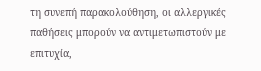τη συνεπή παρακολούθηση, οι αλλεργικές παθήσεις μπορούν να αντιμετωπιστούν με επιτυχία,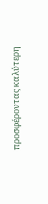προσφέροντας καλύτερη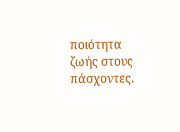ποιότητα ζωής στους πάσχοντες.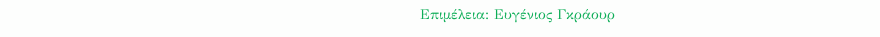Επιμέλεια: Ευγένιος Γκράουρ